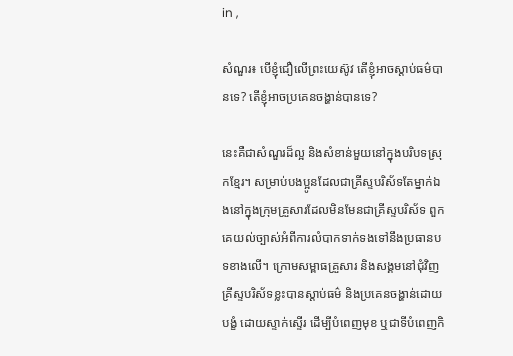in ,

សំណួរ៖ បើខ្ញុំជឿលើព្រះយេស៊ូវ តើខ្ញុំអាចស្តាប់ធម៌បានទេ? តើខ្ញុំអាចប្រគេនចង្ហាន់បានទេ?

នេះគឺជាសំណួរដ៏ល្អ និងសំខាន់មួយនៅក្នុងបរិបទស្រុកខ្មែរ។ សម្រាប់បងប្អូនដែលជាគ្រីស្ទបរិស័ទតែម្នាក់ឯងនៅក្នុងក្រុមគ្រួសារដែលមិនមែនជាគ្រីស្ទបរិស័ទ ពួកគេយល់ច្បាស់អំពីការលំបាកទាក់ទងទៅនឹងប្រធានបទខាងលើ។ ក្រោមសម្ពាធគ្រួសារ និងសង្គមនៅជុំវិញ គ្រីស្ទបរិស័ទខ្លះបានស្តាប់ធម៌ និងប្រគេនចង្ហាន់ដោយបង្ខំ ដោយស្ទាក់ស្ទើរ ដើម្បីបំពេញមុខ ឬជាទីបំពេញកិ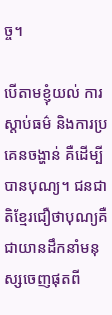ច្ច។

បើតាមខ្ញុំយល់ ការស្តាប់ធម៌ និងការប្រគេនចង្ហាន់ គឺដើម្បីបានបុណ្យ។ ជនជាតិខ្មែរជឿថាបុណ្យគឺជាយានដឹកនាំមនុស្សចេញផុតពី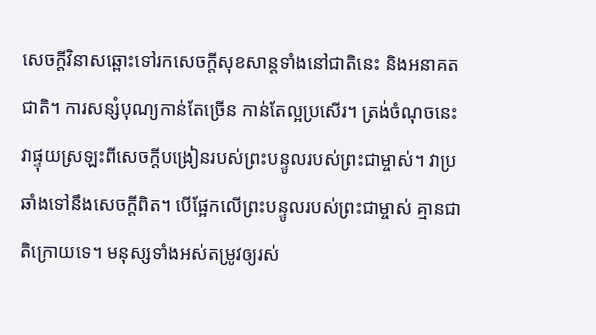សេចក្តីវិនាសឆ្ពោះទៅរកសេចក្តីសុខសាន្តទាំងនៅជាតិនេះ និងអនាគតជាតិ។ ការសន្សំបុណ្យកាន់តែច្រើន កាន់តែល្អប្រសើរ។ ត្រង់ចំណុចនេះ វាផ្ទុយស្រឡះពីសេចក្តីបង្រៀនរបស់ព្រះបន្ទូលរបស់ព្រះជាម្ចាស់។ វាប្រឆាំងទៅនឹងសេចក្តីពិត។ បើផ្អែកលើព្រះបន្ទូលរបស់ព្រះជាម្ចាស់ គ្មានជាតិក្រោយទេ។ មនុស្សទាំងអស់តម្រូវឲ្យរស់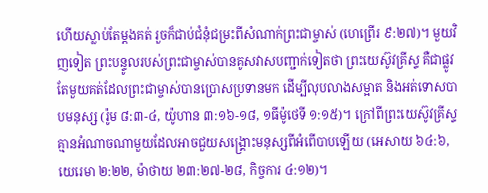ហើយស្លាប់តែម្តងគត់ រួចក៏ជាប់ជំនុំជម្រះពីសំណាក់ព្រះជាម្ចាស់ (ហេព្រើរ ៩:២៧)។ មួយវិញទៀត ព្រះបន្ទូលរបស់ព្រះជាម្ចាស់បានគូសវាសបញ្ជាក់ទៀតថា ព្រះយេស៊ូវគ្រីស្ទ គឺជាផ្លូវតែមួយគត់ដែលព្រះជាម្ចាស់បានប្រោសប្រទានមក ដើម្បីលុបលាងសម្អាត និងអត់ទោសបាបមនុស្ស (រ៉ូម ៨:៣-៤, យ៉ូហាន ៣:១៦-១៨, ១ធីម៉ូថេទី ១:១៥)។ ក្រៅពីព្រះយេស៊ូវគ្រីស្ទ គ្មានអំណាចណាមួយដែលអាចជួយសង្គ្រោះមនុស្សពីអំពើបាបឡើយ (អេសាយ ៦៤:៦, យេរេមា ២:២២, ម៉ាថាយ ២៣:២៧-២៨, កិច្ចការ ៤:១២)។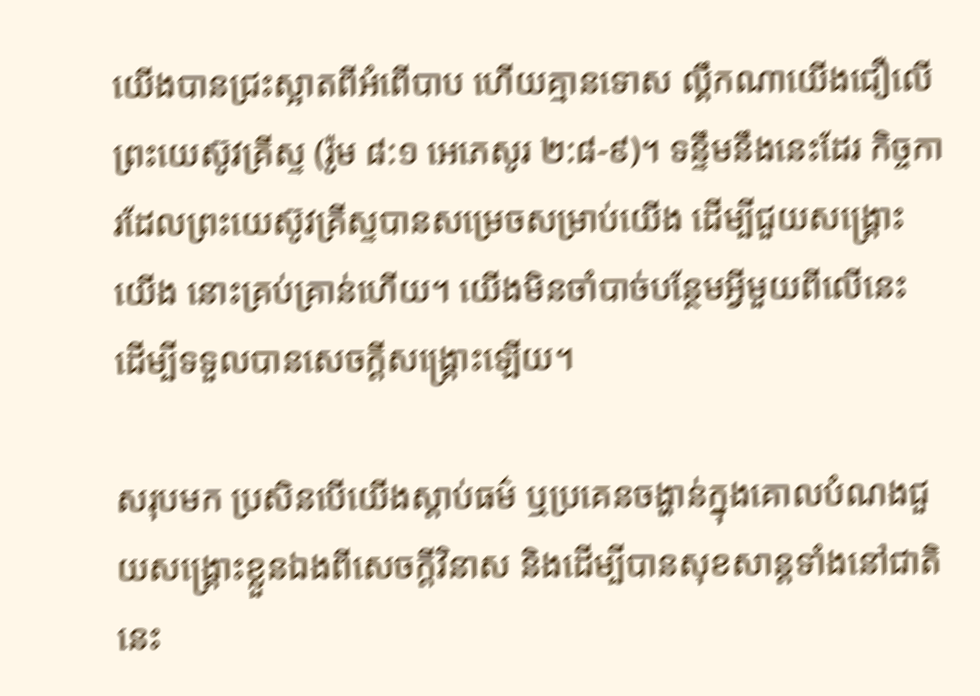យើងបានជ្រះស្អាតពីអំពើបាប ហើយគ្មានទោស ល្គឹកណាយើងជឿលើព្រះយេស៊ូវគ្រីស្ទ (រ៉ូម ៨:១ អេភេសូរ ២:៨-៩)។ ទន្ទឹមនឹងនេះដែរ កិច្ចការដែលព្រះយេស៊ូវគ្រីស្ទបានសម្រេចសម្រាប់យើង ដើម្បីជួយសង្គ្រោះយើង នោះគ្រប់គ្រាន់ហើយ។ យើងមិនចាំបាច់បន្ថែមអ្វីមួយពីលើនេះ ដើម្បីទទួលបានសេចក្តីសង្គ្រោះឡើយ។

សរុបមក ប្រសិនបើយើងស្តាប់ធម៌ ឬប្រគេនចង្ហាន់ក្នុងគោលបំណងជួយសង្គ្រោះខ្លួនឯងពីសេចក្តីវិនាស និងដើម្បីបានសុខសាន្តទាំងនៅជាតិនេះ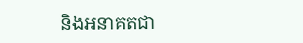និងអនាគតជា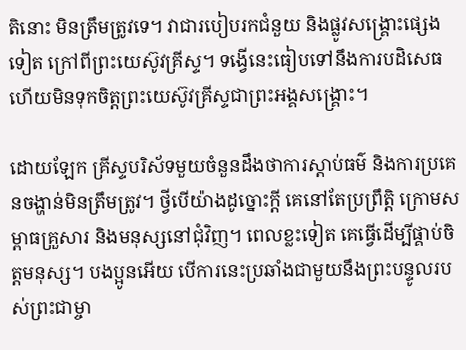តិនោះ មិនត្រឹមត្រូវទេ។ វាជារបៀបរកជំនួយ និងផ្លូវសង្គ្រោះផ្សេងទៀត ក្រៅពីព្រះយេស៊ូវគ្រីស្ទ។ ទង្វើនេះធៀបទៅនឹងការបដិសេធ ហើយមិនទុកចិត្តព្រះយេស៊ូវគ្រីស្ទជាព្រះអង្គសង្គ្រោះ។

ដោយឡែក គ្រីស្ទបរិស័ទមួយចំនួនដឹងថាការស្តាប់ធម៌ និងការប្រគេនចង្ហាន់មិនត្រឹមត្រូវ។ ថ្វីបើយ៉ាងដូច្នោះក្តី គេនៅតែប្រព្រឹត្តិ ក្រោមសម្ពាធគ្រួសារ និងមនុស្សនៅជុំវិញ។ ពេលខ្លះទៀត គេធ្វើដើម្បីផ្គាប់ចិត្តមនុស្ស។ បងប្អូនអើយ បើការនេះប្រឆាំងជាមួយនឹងព្រះបន្ទូលរបស់ព្រះជាម្ចា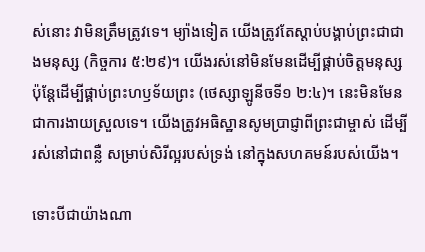ស់នោះ វាមិនត្រឹមត្រូវទេ។ ម្យ៉ាងទៀត យើងត្រូវតែស្តាប់បង្គាប់ព្រះជាជាងមនុស្ស (កិច្ចការ ៥:២៩)។ យើងរស់នៅមិនមែនដើម្បីផ្គាប់ចិត្តមនុស្ស ប៉ុន្តែដើម្បីផ្គាប់ព្រះហឫទ័យព្រះ (ថេស្សាឡូនីចទី១ ២:៤)។ នេះមិនមែនជាការងាយស្រួលទេ។ យើងត្រូវអធិស្ឋានសូមប្រាជ្ញាពីព្រះជាម្ចាស់ ដើម្បីរស់នៅជាពន្លឺ សម្រាប់សិរីល្អរបស់ទ្រង់ នៅក្នុងសហគមន៍របស់យើង។

ទោះបីជាយ៉ាងណា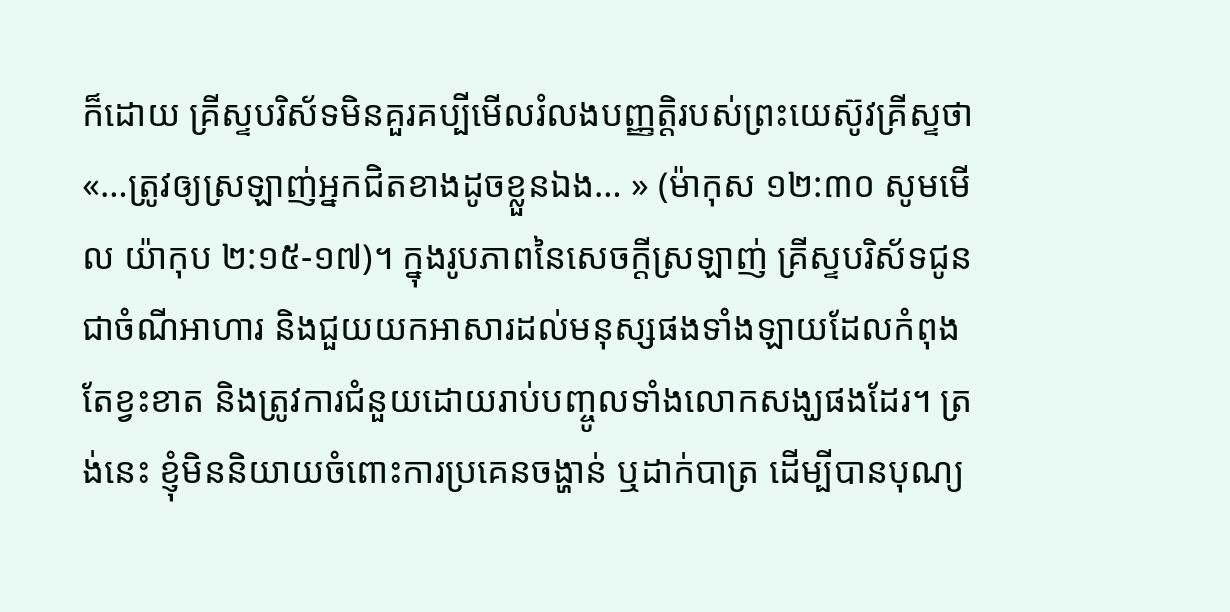ក៏ដោយ គ្រីស្ទបរិស័ទមិនគួរគប្បីមើលរំលងបញ្ញត្តិរបស់ព្រះយេស៊ូវគ្រីស្ទថា «…ត្រូវឲ្យស្រឡាញ់អ្នកជិតខាងដូចខ្លួនឯង… » (ម៉ាកុស ១២:៣០ សូមមើល យ៉ាកុប ២:១៥-១៧)។ ក្នុងរូបភាពនៃសេចក្តីស្រឡាញ់ គ្រីស្ទបរិស័ទជូនជាចំណីអាហារ និងជួយយកអាសារដល់មនុស្សផងទាំងឡាយដែលកំពុងតែខ្វះខាត និងត្រូវការជំនួយដោយរាប់បញ្ចូលទាំងលោកសង្ឃផងដែរ។ ត្រង់នេះ ខ្ញុំមិននិយាយចំពោះការប្រគេនចង្ហាន់ ឬដាក់បាត្រ ដើម្បីបានបុណ្យ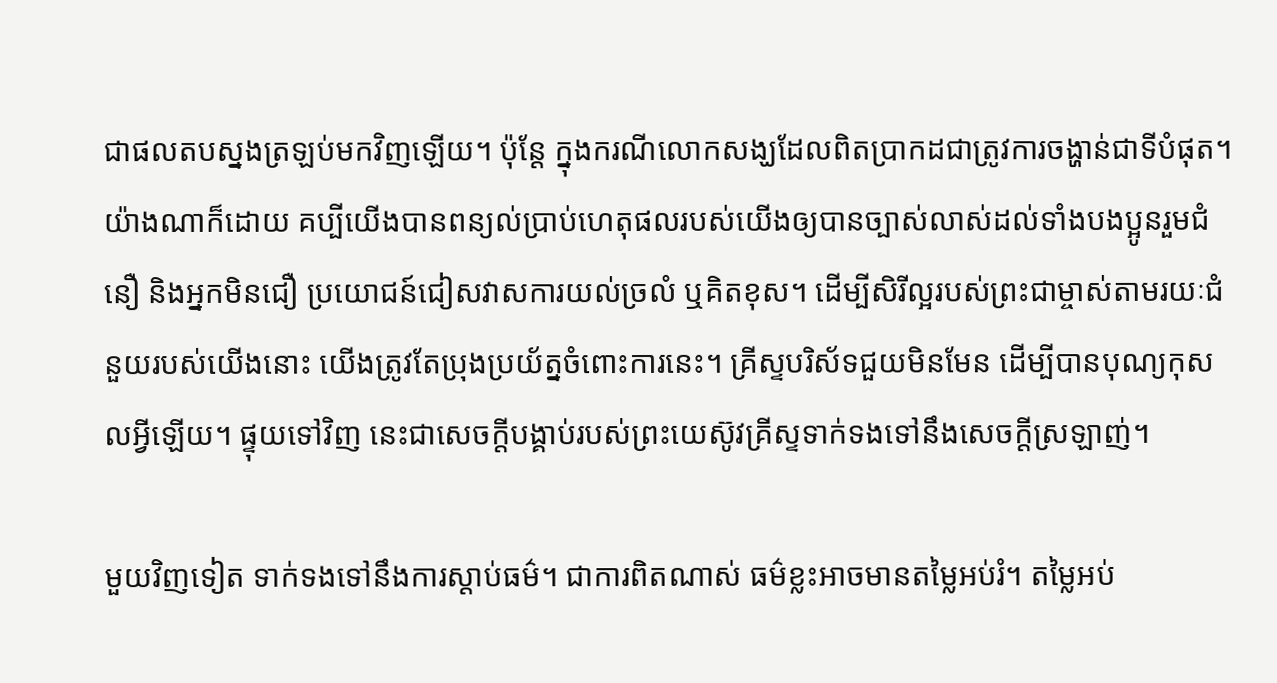ជាផលតបស្នងត្រឡប់មកវិញឡើយ។ ប៉ុន្តែ ក្នុងករណីលោកសង្ឃដែលពិតប្រាកដជាត្រូវការចង្ហាន់ជាទីបំផុត។ យ៉ាងណាក៏ដោយ គប្បីយើងបានពន្យល់ប្រាប់ហេតុផលរបស់យើងឲ្យបានច្បាស់លាស់ដល់ទាំងបងប្អូនរួមជំនឿ និងអ្នកមិនជឿ ប្រយោជន៍ជៀសវាសការយល់ច្រលំ ឬគិតខុស។ ដើម្បីសិរីល្អរបស់ព្រះជាម្ចាស់តាមរយៈជំនួយរបស់យើងនោះ យើងត្រូវតែប្រុងប្រយ័ត្នចំពោះការនេះ។ គ្រីស្ទបរិស័ទជួយមិនមែន ដើម្បីបានបុណ្យកុសលអ្វីឡើយ។ ផ្ទុយទៅវិញ នេះជាសេចក្តីបង្គាប់របស់ព្រះយេស៊ូវគ្រីស្ទទាក់ទងទៅនឹងសេចក្តីស្រឡាញ់។

មួយវិញទៀត ទាក់ទងទៅនឹងការស្តាប់ធម៌។ ជាការពិតណាស់ ធម៌ខ្លះអាចមានតម្លៃអប់រំ។ តម្លៃអប់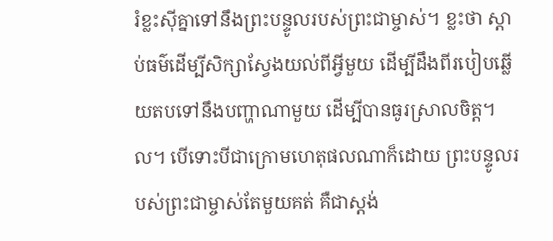រំខ្លះស៊ីគ្នាទៅនឹងព្រះបន្ទូលរបស់ព្រះជាម្ចាស់។ ខ្លះថា ស្តាប់ធម៌ដើម្បីសិក្សាស្វែងយល់ពីអ្វីមួយ ដើម្បីដឹងពីរបៀបឆ្លើយតបទៅនឹងបញ្ហាណាមួយ ដើម្បីបានធូរស្រាលចិត្ត។ល។ បើទោះបីជាក្រោមហេតុផលណាក៏ដោយ ព្រះបន្ទូលរបស់ព្រះជាម្ចាស់តែមួយគត់ គឺជាស្តង់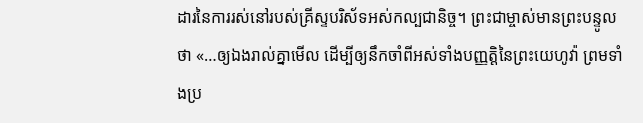ដារនៃការរស់នៅរបស់គ្រីស្ទបរិស័ទអស់កល្បជានិច្ច។ ព្រះជាម្ចាស់មានព្រះបន្ទូលថា «…ឲ្យឯងរាល់គ្នាមើល ដើម្បីឲ្យនឹកចាំពីអស់ទាំងបញ្ញត្តិនៃព្រះយេហូវ៉ា ព្រមទាំងប្រ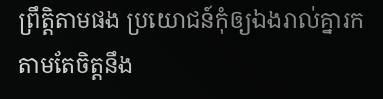ព្រឹត្តិតាមផង ប្រយោជន៍កុំឲ្យឯងរាល់គ្នារកតាមតែចិត្តនឹង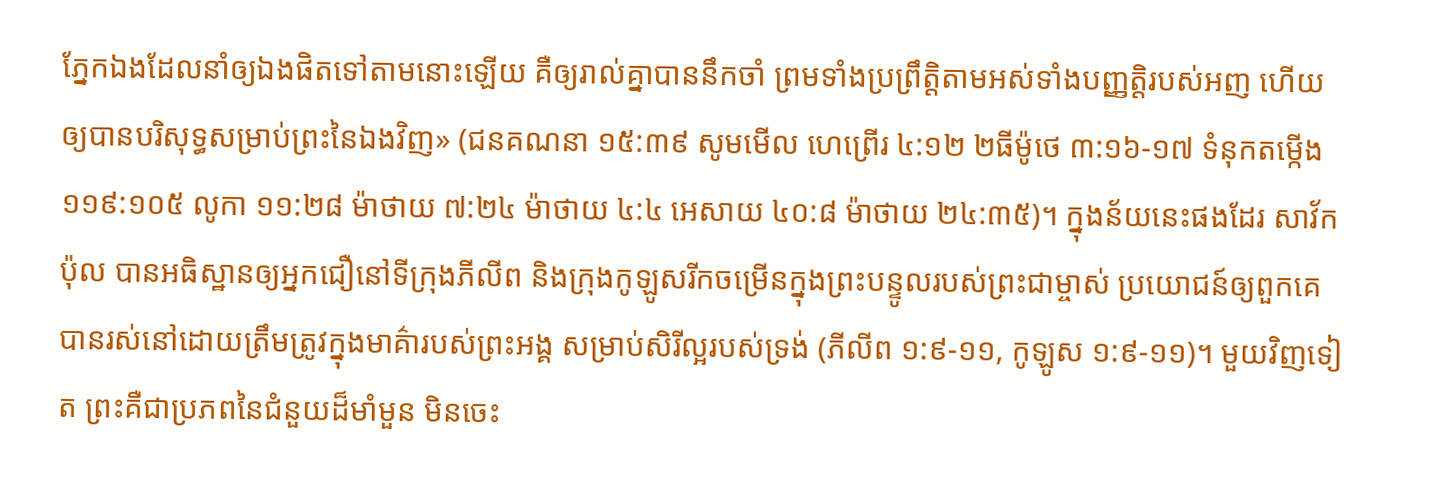ភ្នែកឯងដែលនាំឲ្យឯងផិតទៅតាមនោះឡើយ គឺឲ្យរាល់គ្នាបាននឹកចាំ ព្រមទាំងប្រព្រឹត្តិតាមអស់ទាំងបញ្ញត្តិរបស់អញ ហើយឲ្យបានបរិសុទ្ធសម្រាប់ព្រះនៃឯងវិញ» (ជនគណនា ១៥:៣៩ សូមមើល ហេព្រើរ ៤:១២ ២ធីម៉ូថេ ៣:១៦-១៧ ទំនុកតម្កើង ១១៩:១០៥ លូកា ១១:២៨ ម៉ាថាយ ៧:២៤ ម៉ាថាយ ៤:៤ អេសាយ ៤០:៨ ម៉ាថាយ ២៤:៣៥)។ ក្នុងន័យនេះផងដែរ សាវ័ក ប៉ុល បានអធិស្ឋានឲ្យអ្នកជឿនៅទីក្រុងភីលីព និងក្រុងកូឡូសរីកចម្រើនក្នុងព្រះបន្ទូលរបស់ព្រះជាម្ចាស់ ប្រយោជន៍ឲ្យពួកគេបានរស់នៅដោយត្រឹមត្រូវក្នុងមាគ៌ារបស់ព្រះអង្គ សម្រាប់សិរីល្អរបស់ទ្រង់ (ភីលីព ១:៩-១១, កូឡូស ១:៩-១១)។ មួយវិញទៀត ព្រះគឺជាប្រភពនៃជំនួយដ៏មាំមួន មិនចេះ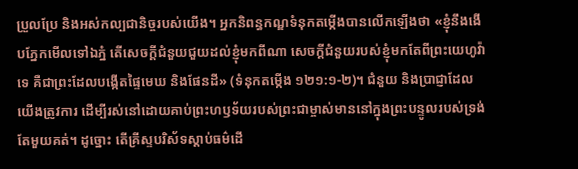ប្រួលប្រែ និងអស់កល្បជានិច្ចរបស់យើង។ អ្នកនិពន្ធកណ្ឌទំនុកតម្កើងបានលើកឡើងថា «ខ្ញុំនឹងងើបភ្នែកមើលទៅឯភ្នំ តើសេចក្តីជំនួយជួយដល់ខ្ញុំមកពីណា សេចក្តីជំនួយរបស់ខ្ញុំមកតែពីព្រះយេហូវ៉ាទេ គឺជាព្រះដែលបង្កើតផ្ទៃមេឃ និងផែនដី» (ទំនុកតម្កើង ១២១:១-២)។ ជំនួយ និងប្រាជ្ញាដែលយើងត្រូវការ ដើម្បីរស់នៅដោយគាប់ព្រះហឫទ័យរបស់ព្រះជាម្ចាស់មាននៅក្នុងព្រះបន្ទូលរបស់ទ្រង់តែមួយគត់។ ដូច្នោះ តើគ្រីស្ទបរិស័ទស្តាប់ធម៌ដើ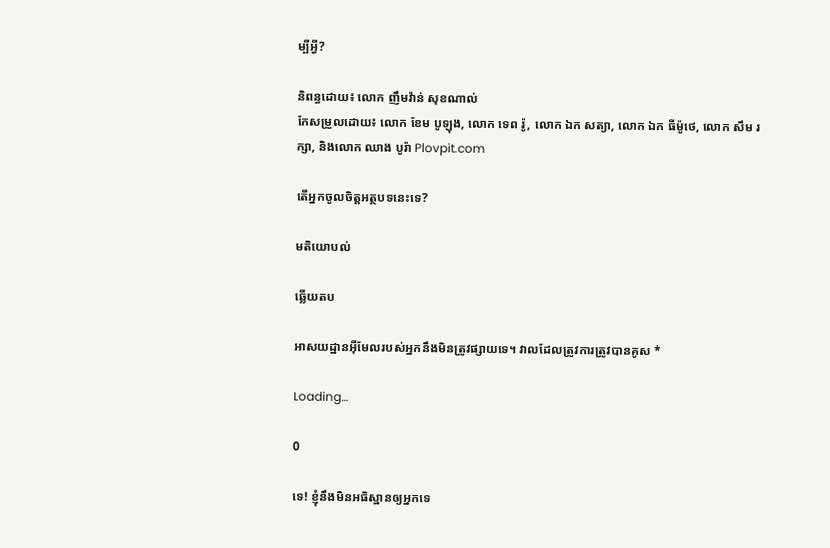ម្បីអ្វី?

និពន្ធដោយ៖ លោក ញឹមវ៉ាន់ សុខណាល់
កែសម្រួលដោយ៖ លោក ខែម បូឡុង, លោក ទេព រ៉ូ, លោក ឯក សត្យា, លោក ឯក ធីម៉ូថេ, លោក សឹម រក្សា, និងលោក ឈាង បូរ៉ា Plovpit.com

តើអ្នកចូលចិត្តអត្ថបទនេះទេ?

មតិយោបល់

ឆ្លើយតប

អាសយដ្ឋានអ៊ីមែលរបស់អ្នកនឹងមិនត្រូវផ្សាយទេ។ វាលដែលត្រូវការត្រូវបានគូស *

Loading…

0

ទេ! ខ្ញុំនឹងមិនអធិស្ឋានឲ្យអ្នកទេ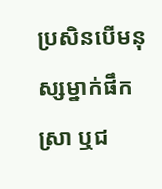ប្រសិនបើមនុស្សម្នាក់ផឹកស្រា ឬជ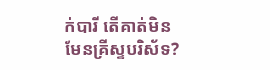ក់បារី តើគាត់មិនមែនគ្រីស្ទបរិស័ទ?